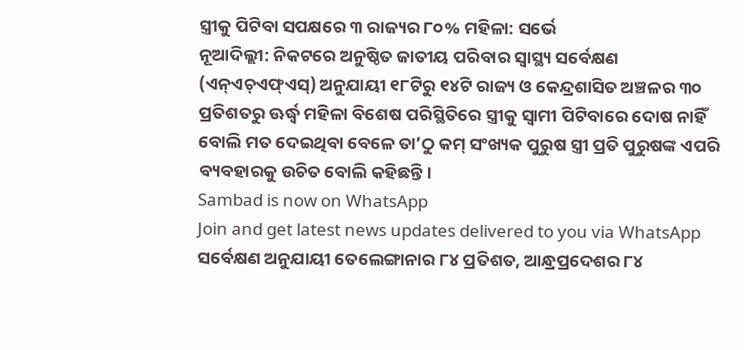ସ୍ତ୍ରୀକୁ ପିଟିବା ସପକ୍ଷରେ ୩ ରାଜ୍ୟର ୮୦% ମହିଳା: ସର୍ଭେ
ନୂଆଦିଲ୍ଲୀ: ନିକଟରେ ଅନୁଷ୍ଠିତ ଜାତୀୟ ପରିବାର ସ୍ବାସ୍ଥ୍ୟ ସର୍ବେକ୍ଷଣ (ଏନ୍ଏଚ୍ଏଫ୍ଏସ୍) ଅନୁଯାୟୀ ୧୮ଟିରୁ ୧୪ଟି ରାଜ୍ୟ ଓ କେନ୍ଦ୍ରଶାସିତ ଅଞ୍ଚଳର ୩୦ ପ୍ରତିଶତରୁ ଊର୍ଦ୍ଧ୍ବ ମହିଳା ବିଶେଷ ପରିସ୍ଥିତିରେ ସ୍ତ୍ରୀକୁ ସ୍ବାମୀ ପିଟିବାରେ ଦୋଷ ନାହିଁ ବୋଲି ମତ ଦେଇଥିବା ବେଳେ ତା’ଠୁ କମ୍ ସଂଖ୍ୟକ ପୁରୁଷ ସ୍ତ୍ରୀ ପ୍ରତି ପୁରୁଷଙ୍କ ଏପରି ବ୍ୟବହାରକୁ ଉଚିତ ବୋଲି କହିଛନ୍ତି।
Sambad is now on WhatsApp
Join and get latest news updates delivered to you via WhatsApp
ସର୍ବେକ୍ଷଣ ଅନୁଯାୟୀ ତେଲେଙ୍ଗାନାର ୮୪ ପ୍ରତିଶତ, ଆନ୍ଧ୍ରପ୍ରଦେଶର ୮୪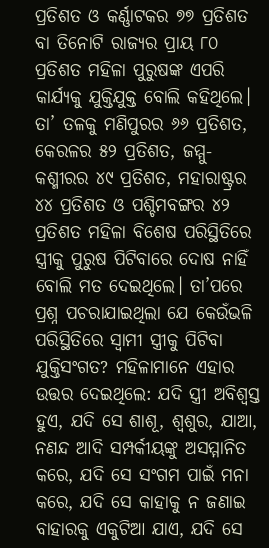ପ୍ରତିଶତ ଓ କର୍ଣ୍ଣାଟକର ୭୭ ପ୍ରତିଶତ ବା ତିନୋଟି ରାଜ୍ୟର ପ୍ରାୟ ୮୦ ପ୍ରତିଶତ ମହିଳା ପୁରୁଷଙ୍କ ଏପରି କାର୍ଯ୍ୟକୁ ଯୁକ୍ତିଯୁକ୍ତ ବୋଲି କହିଥିଲେ। ତା’ ତଳକୁ ମଣିପୁରର ୬୬ ପ୍ରତିଶତ, କେରଳର ୫୨ ପ୍ରତିଶତ, ଜମ୍ମୁ-କଶ୍ମୀରର ୪୯ ପ୍ରତିଶତ, ମହାରାଷ୍ଟ୍ରର ୪୪ ପ୍ରତିଶତ ଓ ପଶ୍ଚିମବଙ୍ଗର ୪୨ ପ୍ରତିଶତ ମହିଳା ବିଶେଷ ପରିସ୍ଥିତିରେ ସ୍ତ୍ରୀକୁ ପୁରୁଷ ପିଟିବାରେ ଦୋଷ ନାହିଁ ବୋଲି ମତ ଦେଇଥିଲେ। ତା’ପରେ ପ୍ରଶ୍ନ ପଚରାଯାଇଥିଲା ଯେ କେଉଁଭଳି ପରିସ୍ଥିତିରେ ସ୍ବାମୀ ସ୍ତ୍ରୀକୁ ପିଟିବା ଯୁକ୍ତିସଂଗତ? ମହିଳାମାନେ ଏହାର ଉତ୍ତର ଦେଇଥିଲେ: ଯଦି ସ୍ତ୍ରୀ ଅବିଶ୍ବସ୍ତ ହୁଏ, ଯଦି ସେ ଶାଶୂ, ଶ୍ବଶୁର, ଯାଆ, ନଣନ୍ଦ ଆଦି ସମ୍ପର୍କୀୟଙ୍କୁ ଅସମ୍ମାନିତ କରେ, ଯଦି ସେ ସଂଗମ ପାଇଁ ମନା କରେ, ଯଦି ସେ କାହାକୁ ନ ଜଣାଇ ବାହାରକୁ ଏକୁଟିଆ ଯାଏ, ଯଦି ସେ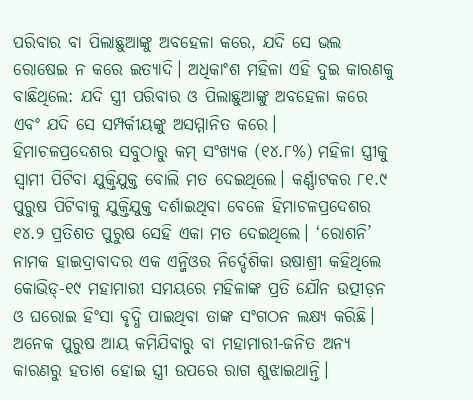ପରିବାର ବା ପିଲାଛୁଆଙ୍କୁ ଅବହେଳା କରେ, ଯଦି ସେ ଭଲ ରୋଷେଇ ନ କରେ ଇତ୍ୟାଦି। ଅଧିକାଂଶ ମହିଳା ଏହି ଦୁଇ କାରଣକୁ ବାଛିଥିଲେ: ଯଦି ସ୍ତ୍ରୀ ପରିବାର ଓ ପିଲାଛୁଆଙ୍କୁ ଅବହେଳା କରେ ଏବଂ ଯଦି ସେ ସମ୍ପର୍କୀୟଙ୍କୁ ଅସମ୍ମାନିତ କରେ।
ହିମାଚଳପ୍ରଦେଶର ସବୁଠାରୁ କମ୍ ସଂଖ୍ୟକ (୧୪.୮%) ମହିଳା ସ୍ତ୍ରୀକୁ ସ୍ବାମୀ ପିଟିବା ଯୁକ୍ତିଯୁକ୍ତ ବୋଲି ମତ ଦେଇଥିଲେ। କର୍ଣ୍ଣାଟକର ୮୧.୯ ପୁରୁଷ ପିଟିବାକୁ ଯୁକ୍ତିଯୁକ୍ତ ଦର୍ଶାଇଥିବା ବେଳେ ହିମାଚଳପ୍ରଦେଶର ୧୪.୨ ପ୍ରତିଶତ ପୁରୁଷ ସେହି ଏକା ମତ ଦେଇଥିଲେ। ‘ରୋଶନି’ ନାମକ ହାଇଦ୍ରାବାଦର ଏକ ଏନ୍ଜିଓର ନିର୍ଦ୍ଦେଶିକା ଉଷାଶ୍ରୀ କହିଥିଲେ କୋଭିଡ୍-୧୯ ମହାମାରୀ ସମୟରେ ମହିଳାଙ୍କ ପ୍ରତି ଯୌନ ଉତ୍ପୀଡ଼ନ ଓ ଘରୋଇ ହିଂସା ବୃଦ୍ଧି ପାଇଥିବା ତାଙ୍କ ସଂଗଠନ ଲକ୍ଷ୍ୟ କରିଛି। ଅନେକ ପୁରୁଷ ଆୟ କମିଯିବାରୁ ବା ମହାମାରୀ-ଜନିତ ଅନ୍ୟ କାରଣରୁ ହତାଶ ହୋଇ ସ୍ତ୍ରୀ ଉପରେ ରାଗ ଶୁଝାଇଥାନ୍ତି।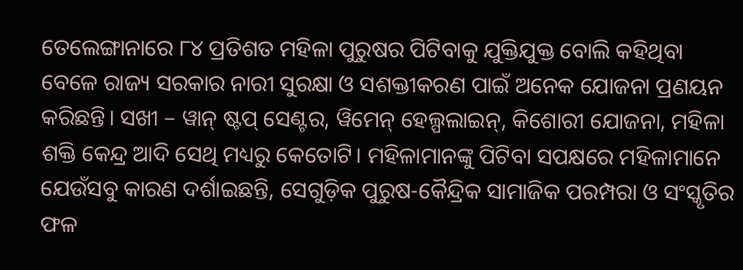ତେଲେଙ୍ଗାନାରେ ୮୪ ପ୍ରତିଶତ ମହିଳା ପୁରୁଷର ପିଟିବାକୁ ଯୁକ୍ତିଯୁକ୍ତ ବୋଲି କହିଥିବା ବେଳେ ରାଜ୍ୟ ସରକାର ନାରୀ ସୁରକ୍ଷା ଓ ସଶକ୍ତୀକରଣ ପାଇଁ ଅନେକ ଯୋଜନା ପ୍ରଣୟନ କରିଛନ୍ତି। ସଖୀ – ୱାନ୍ ଷ୍ଟପ୍ ସେଣ୍ଟର, ୱିମେନ୍ ହେଲ୍ପଲାଇନ୍, କିଶୋରୀ ଯୋଜନା, ମହିଳା ଶକ୍ତି କେନ୍ଦ୍ର ଆଦି ସେଥି ମଧ୍ୟରୁ କେତୋଟି। ମହିଳାମାନଙ୍କୁ ପିଟିବା ସପକ୍ଷରେ ମହିଳାମାନେ ଯେଉଁସବୁ କାରଣ ଦର୍ଶାଇଛନ୍ତି, ସେଗୁଡ଼ିକ ପୁରୁଷ-କୈନ୍ଦ୍ରିକ ସାମାଜିକ ପରମ୍ପରା ଓ ସଂସ୍କୃତିର ଫଳ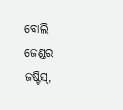ବୋଲି ଜେଣ୍ଡର ଜଷ୍ଟିସ୍,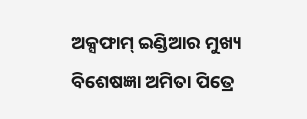ଅକ୍ସଫାମ୍ ଇଣ୍ଡିଆର ମୁଖ୍ୟ ବିଶେଷଜ୍ଞା ଅମିତା ପିତ୍ରେ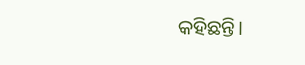କହିଛନ୍ତି।